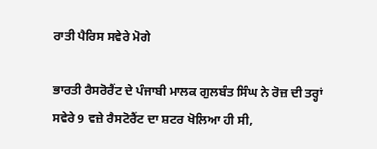ਰਾਤੀ ਪੈਰਿਸ ਸਵੇਰੇ ਮੋਗੇ

ਭਾਰਤੀ ਰੈਸਰੋਰੈਂਟ ਦੇ ਪੰਜਾਬੀ ਮਾਲਕ ਗੁਲਬੰਤ ਸਿੰਘ ਨੇ ਰੋਜ਼ ਦੀ ਤਰ੍ਹਾਂ ਸਵੇਰੇ 9 ਵਜ਼ੇ ਰੈਸਟੋਰੈਂਟ ਦਾ ਸ਼ਟਰ ਖੋਲਿਆ ਹੀ ਸੀ,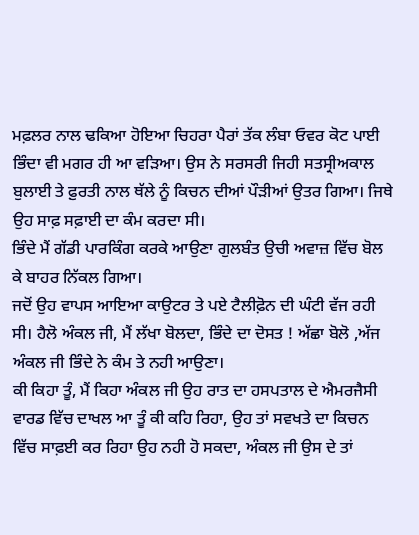ਮਫ਼ਲਰ ਨਾਲ ਢਕਿਆ ਹੋਇਆ ਚਿਹਰਾ ਪੈਰਾਂ ਤੱਕ ਲੰਬਾ ਓਵਰ ਕੋਟ ਪਾਈ ਭਿੰਦਾ ਵੀ ਮਗਰ ਹੀ ਆ ਵੜਿਆ। ਉਸ ਨੇ ਸਰਸਰੀ ਜਿਹੀ ਸਤਸ੍ਰੀਅਕਾਲ ਬੁਲਾਈ ਤੇ ਫ਼ੁਰਤੀ ਨਾਲ ਥੱਲੇ ਨੂੰ ਕਿਚਨ ਦੀਆਂ ਪੌੜੀਆਂ ਉਤਰ ਗਿਆ। ਜਿਥੇ ਉਹ ਸਾਫ਼ ਸਫ਼ਾਈ ਦਾ ਕੰਮ ਕਰਦਾ ਸੀ।
ਭਿੰਦੇ ਮੈਂ ਗੱਡੀ ਪਾਰਕਿੰਗ ਕਰਕੇ ਆਉਣਾ ਗੁਲਬੰਤ ਉਚੀ ਅਵਾਜ਼ ਵਿੱਚ ਬੋਲ ਕੇ ਬਾਹਰ ਨਿੱਕਲ ਗਿਆ।
ਜਦੋਂ ਉਹ ਵਾਪਸ ਆਇਆ ਕਾਉਟਰ ਤੇ ਪਏ ਟੈਲੀਫ਼ੋਨ ਦੀ ਘੰਟੀ ਵੱਜ ਰਹੀ ਸੀ। ਹੈਲੋ ਅੰਕਲ ਜੀ, ਮੈਂ ਲੱਖਾ ਬੋਲਦਾ, ਭਿੰਦੇ ਦਾ ਦੋਸਤ ! ਅੱਛਾ ਬੋਲੋ ,ਅੱਜ ਅੰਕਲ ਜੀ ਭਿੰਦੇ ਨੇ ਕੰਮ ਤੇ ਨਹੀ ਆਉਣਾ।
ਕੀ ਕਿਹਾ ਤੂੰ, ਮੈਂ ਕਿਹਾ ਅੰਕਲ ਜੀ ਉਹ ਰਾਤ ਦਾ ਹਸਪਤਾਲ ਦੇ ਐਮਰਜੈਸੀ ਵਾਰਡ ਵਿੱਚ ਦਾਖਲ ਆ ਤੂੰ ਕੀ ਕਹਿ ਰਿਹਾ, ਉਹ ਤਾਂ ਸਵਖਤੇ ਦਾ ਕਿਚਨ ਵਿੱਚ ਸਾਫ਼ਈ ਕਰ ਰਿਹਾ ਉਹ ਨਹੀ ਹੋ ਸਕਦਾ, ਅੰਕਲ ਜੀ ਉਸ ਦੇ ਤਾਂ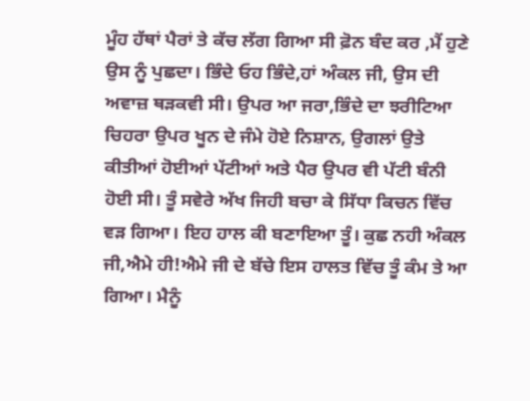ਮੂੰਹ ਹੱਥਾਂ ਪੈਰਾਂ ਤੇ ਕੱਚ ਲੱਗ ਗਿਆ ਸੀ ਫ਼ੋਨ ਬੰਦ ਕਰ ,ਮੈਂ ਹੁਣੇ ਉਸ ਨੂੰ ਪੁਛਦਾ। ਭਿੰਦੇ ਓਹ ਭਿੰਦੇ,ਹਾਂ ਅੰਕਲ ਜੀ, ਉਸ ਦੀ ਅਵਾਜ਼ ਥੜਕਵੀ ਸੀ। ਉਪਰ ਆ ਜਰਾ,ਭਿੰਦੇ ਦਾ ਝਰੀਟਿਆ ਚਿਹਰਾ ਉਪਰ ਖੂਨ ਦੇ ਜੰਮੇ ਹੋਏ ਨਿਸ਼ਾਨ, ਉਗਲਾਂ ਉਤੇ ਕੀਤੀਆਂ ਹੋਈਆਂ ਪੱਟੀਆਂ ਅਤੇ ਪੈਰ ਉਪਰ ਵੀ ਪੱਟੀ ਬੰਨੀ ਹੋਈ ਸੀ। ਤੂੰ ਸਵੇਰੇ ਅੱਖ ਜਿਹੀ ਬਚਾ ਕੇ ਸਿੱਧਾ ਕਿਚਨ ਵਿੱਚ ਵੜ ਗਿਆ। ਇਹ ਹਾਲ ਕੀ ਬਣਾਇਆ ਤੂੰ। ਕੁਛ ਨਹੀ ਅੰਕਲ ਜੀ,ਐਮੇ ਹੀ!ਐਮੇ ਜੀ ਦੇ ਬੱਚੇ ਇਸ ਹਾਲਤ ਵਿੱਚ ਤੂੰ ਕੰਮ ਤੇ ਆ ਗਿਆ। ਮੈਨੂੰ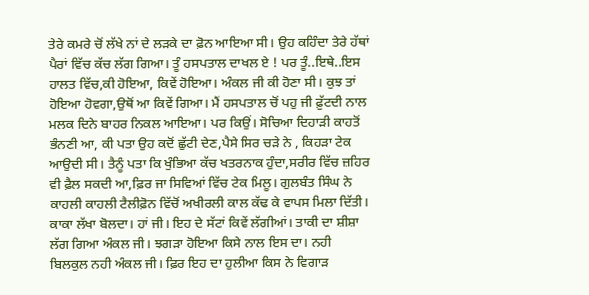ਤੇਰੇ ਕਮਰੇ ਚੋਂ ਲੱਖੇ ਨਾਂ ਦੇ ਲੜਕੇ ਦਾ ਫ਼ੋਨ ਆਇਆ ਸੀ। ਉਹ ਕਹਿੰਦਾ ਤੇਰੇ ਹੱਥਾਂ ਪੈਰਾਂ ਵਿੱਚ ਕੱਚ ਲੱਗ ਗਿਆ। ਤੂੰ ਹਸਪਤਾਲ ਦਾਖਲ ਏ ! ਪਰ ਤੂੰ..ਇਥੇ..ਇਸ ਹਾਲਤ ਵਿੱਚ,ਕੀ ਹੋਇਆ, ਕਿਵੇਂ ਹੋਇਆ। ਅੰਕਲ ਜੀ ਕੀ ਹੋਣਾ ਸੀ। ਕੁਝ ਤਾਂ ਹੋਇਆ ਹੋਵਗਾ,ਉਥੋਂ ਆ ਕਿਵੇਂ ਗਿਆ। ਮੈਂ ਹਸਪਤਾਲ ਚੋਂ ਪਹੁ ਜੀ ਫ਼ੁੱਟਦੀ ਨਾਲ ਮਲਕ ਦਿਨੇ ਬਾਹਰ ਨਿਕਲ ਆਇਆ। ਪਰ ਕਿਉਂ। ਸੋਚਿਆ ਦਿਹਾੜੀ ਕਾਹਤੋਂ ਭੰਨਣੀ ਆ, ਕੀ ਪਤਾ ਉਹ ਕਦੋਂ ਛੁੱਟੀ ਦੇਣ,ਪੈਸੇ ਸਿਰ ਚੜੇ ਨੇ , ਕਿਹੜਾ ਟੇਕ ਆਉਦੀ ਸੀ। ਤੈਨੂੰ ਪਤਾ ਕਿ ਖੁੰਭਿਆ ਕੱਚ ਖਤਰਨਾਕ ਹੁੰਦਾ,ਸਰੀਰ ਵਿੱਚ ਜ਼ਹਿਰ ਵੀ ਫ਼ੈਲ ਸਕਦੀ ਆ,ਫ਼ਿਰ ਜਾ ਸਿਵਿਆਂ ਵਿੱਚ ਟੇਕ ਮਿਲੂ। ਗੁਲਬੰਤ ਸਿੰਘ ਨੇ ਕਾਹਲੀ ਕਾਹਲੀ ਟੈਲੀਫ਼ੋਨ ਵਿੱਚੋਂ ਅਖੀਰਲੀ ਕਾਲ ਕੱਢ ਕੇ ਵਾਪਸ ਮਿਲਾ ਦਿੱਤੀ। ਕਾਕਾ ਲੱਖਾ ਬੋਲਦਾ। ਹਾਂ ਜੀ। ਇਹ ਦੇ ਸੱਟਾਂ ਕਿਵੇਂ ਲੱਗੀਆਂ। ਤਾਕੀ ਦਾ ਸ਼ੀਸ਼ਾ ਲੱਗ ਗਿਆ ਅੰਕਲ ਜੀ। ਝਗੜਾ ਹੋਇਆ ਕਿਸੇ ਨਾਲ ਇਸ ਦਾ। ਨਹੀ ਬਿਲਕੁਲ ਨਹੀ ਅੰਕਲ ਜੀ। ਫ਼ਿਰ ਇਹ ਦਾ ਹੁਲੀਆ ਕਿਸ ਨੇ ਵਿਗਾੜ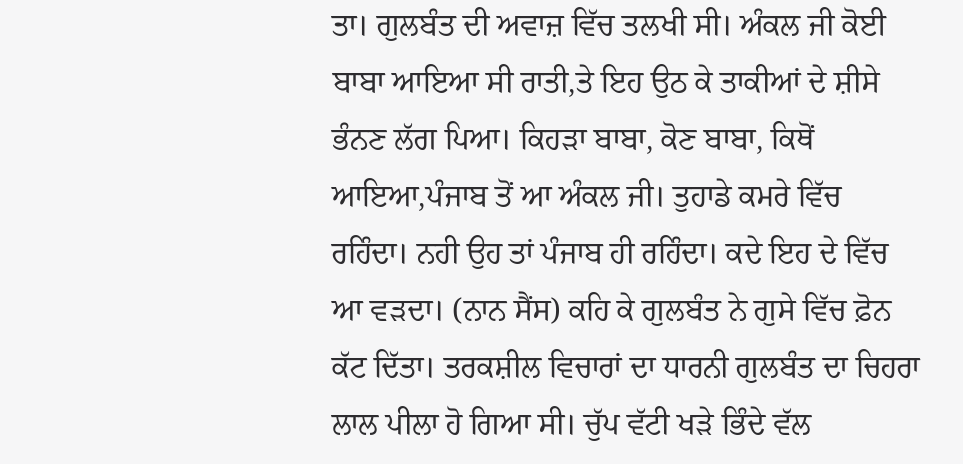ਤਾ। ਗੁਲਬੰਤ ਦੀ ਅਵਾਜ਼ ਵਿੱਚ ਤਲਖੀ ਸੀ। ਅੰਕਲ ਜੀ ਕੋਈ ਬਾਬਾ ਆਇਆ ਸੀ ਰਾਤੀ,ਤੇ ਇਹ ਉਠ ਕੇ ਤਾਕੀਆਂ ਦੇ ਸ਼ੀਸੇ ਭੰਨਣ ਲੱਗ ਪਿਆ। ਕਿਹੜਾ ਬਾਬਾ, ਕੋਣ ਬਾਬਾ, ਕਿਥੋਂ ਆਇਆ,ਪੰਜਾਬ ਤੋਂ ਆ ਅੰਕਲ ਜੀ। ਤੁਹਾਡੇ ਕਮਰੇ ਵਿੱਚ ਰਹਿੰਦਾ। ਨਹੀ ਉਹ ਤਾਂ ਪੰਜਾਬ ਹੀ ਰਹਿੰਦਾ। ਕਦੇ ਇਹ ਦੇ ਵਿੱਚ ਆ ਵੜਦਾ। (ਨਾਨ ਸੈਂਸ) ਕਹਿ ਕੇ ਗੁਲਬੰਤ ਨੇ ਗੁਸੇ ਵਿੱਚ ਫ਼ੋਨ ਕੱਟ ਦਿੱਤਾ। ਤਰਕਸ਼ੀਲ ਵਿਚਾਰਾਂ ਦਾ ਧਾਰਨੀ ਗੁਲਬੰਤ ਦਾ ਚਿਹਰਾ ਲਾਲ ਪੀਲਾ ਹੋ ਗਿਆ ਸੀ। ਚੁੱਪ ਵੱਟੀ ਖੜੇ ਭਿੰਦੇ ਵੱਲ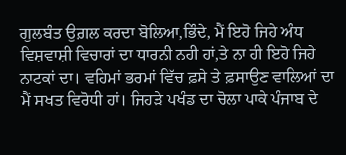ਗੁਲਬੰਤ ਉਗ਼ਲ ਕਰਦਾ ਬੋਲਿਆ,ਭਿੰਦੇ, ਮੈਂ ਇਹੋ ਜਿਹੇ ਅੰਧ ਵਿਸ਼ਵਾਸ਼ੀ ਵਿਚਾਰਾਂ ਦਾ ਧਾਰਨੀ ਨਹੀ ਹਾਂ,ਤੇ ਨਾ ਹੀ ਇਹੋ ਜਿਹੇ ਨਾਟਕਾਂ ਦਾ। ਵਹਿਮਾਂ ਭਰਮਾਂ ਵਿੱਚ ਫ਼ਸੇ ਤੇ ਫ਼ਸਾਉਣ ਵਾਲਿਆਂ ਦਾ ਮੈਂ ਸਖਤ ਵਿਰੋਧੀ ਹਾਂ। ਜਿਹੜੇ ਪਖੰਡ ਦਾ ਚੋਲਾ ਪਾਕੇ ਪੰਜਾਬ ਦੇ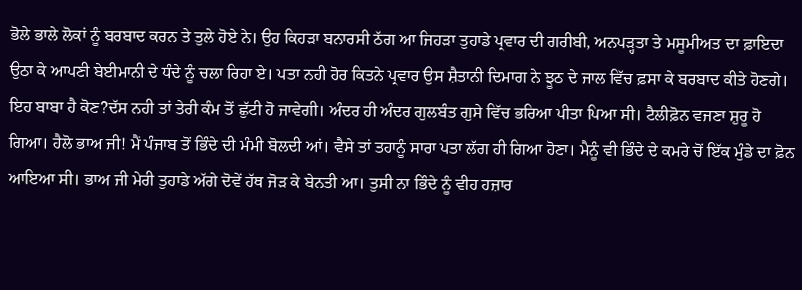ਭੋਲੇ ਭਾਲੇ ਲੋਕਾਂ ਨੂੰ ਬਰਬਾਦ ਕਰਨ ਤੇ ਤੁਲੇ ਹੋਏ ਨੇ। ਉਹ ਕਿਹੜਾ ਬਨਾਰਸੀ ਠੱਗ ਆ ਜਿਹੜਾ ਤੁਹਾਡੇ ਪ੍ਰਵਾਰ ਦੀ ਗਰੀਬੀ, ਅਨਪੜ੍ਹਤਾ ਤੇ ਮਸੂਮੀਅਤ ਦਾ ਫ਼ਾਇਦਾ ਉਠਾ ਕੇ ਆਪਣੀ ਬੇਈਮਾਨੀ ਦੇ ਧੰਦੇ ਨੂੰ ਚਲਾ ਰਿਹਾ ਏ। ਪਤਾ ਨਹੀ ਹੋਰ ਕਿਤਨੇ ਪ੍ਰਵਾਰ ਉਸ ਸ਼ੈਤਾਨੀ ਦਿਮਾਗ ਨੇ ਝੂਠ ਦੇ ਜਾਲ ਵਿੱਚ ਫ਼ਸਾ ਕੇ ਬਰਬਾਦ ਕੀਤੇ ਹੋਣਗੇ। ਇਹ ਬਾਬਾ ਹੈ ਕੋਣ?ਦੱਸ ਨਹੀ ਤਾਂ ਤੇਰੀ ਕੰਮ ਤੋਂ ਛੁੱਟੀ ਹੋ ਜਾਵੇਗੀ। ਅੰਦਰ ਹੀ ਅੰਦਰ ਗੁਲਬੰਤ ਗੁਸੇ ਵਿੱਚ ਭਰਿਆ ਪੀਤਾ ਪਿਆ ਸੀ। ਟੈਲੀਫ਼ੋਨ ਵਜਣਾ ਸ਼ੁਰੂ ਹੋ ਗਿਆ। ਹੈਲੋ ਭਾਅ ਜੀ! ਮੈਂ ਪੰਜਾਬ ਤੋਂ ਭਿੰਦੇ ਦੀ ਮੰਮੀ ਬੋਲਦੀ ਆਂ। ਵੈਸੇ ਤਾਂ ਤਹਾਨੂੰ ਸਾਰਾ ਪਤਾ ਲੱਗ ਹੀ ਗਿਆ ਹੋਣਾ। ਮੈਨੂੰ ਵੀ ਭਿੰਦੇ ਦੇ ਕਮਰੇ ਚੋਂ ਇੱਕ ਮੁੰਡੇ ਦਾ ਫ਼ੋਨ ਆਇਆ ਸੀ। ਭਾਅ ਜੀ ਮੇਰੀ ਤੁਹਾਡੇ ਅੱਗੇ ਦੋਵੇਂ ਹੱਥ ਜੋੜ ਕੇ ਬੇਨਤੀ ਆ। ਤੁਸੀ ਨਾ ਭਿੰਦੇ ਨੂੰ ਵੀਹ ਹਜ਼ਾਰ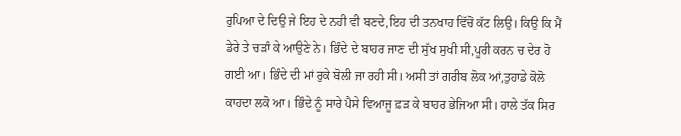ਰੁਪਿਆ ਦੇ ਦਿਉ ਜੇ ਇਹ ਦੇ ਨਹੀ ਵੀ ਬਣਦੇ,ਇਹ ਦੀ ਤਨਖਾਹ ਵਿੱਚੋਂ ਕੱਟ ਲਿਉ। ਕਿਉ ਕਿ ਮੈਂ ਡੇਰੇ ਤੇ ਚੜਾੰ ਕੇ ਆਉਣੇ ਨੇ। ਭਿੰਦੇ ਦੇ ਬਾਹਰ ਜਾਣ ਦੀ ਸੁੱਖ ਸੁਖੀ ਸੀ,ਪੂਰੀ ਕਰਨ ਚ ਦੇਰ ਹੋ ਗਈ ਆ। ਭਿੰਦੇ ਦੀ ਮਾਂ ਰੁਕੇ ਬੋਲੀ ਜਾ ਰਹੀ ਸੀ। ਅਸੀ ਤਾਂ ਗਰੀਬ ਲੋਕ ਆਂ,ਤੁਹਾਡੇ ਕੋਲੋ ਕਾਹਦਾ ਲਕੋ ਆ। ਭਿੰਦੇ ਨੂੰ ਸਾਰੇ ਪੈਸੇ ਵਿਆਜੂ ਫ਼ੜ ਕੇ ਬਾਹਰ ਭੇਜਿਆ ਸੀ। ਹਾਲੇ ਤੱਕ ਸਿਰ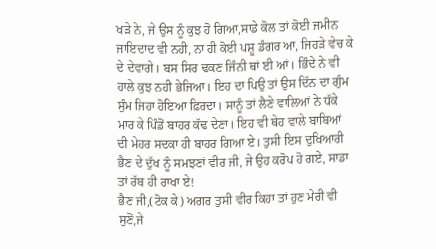ਖੜੇ ਨੇ, ਜੇ ਉਸ ਨੂੰ ਕੁਝ ਹੋ ਗਿਆ,ਸਾਡੇ ਕੋਲ ਤਾਂ ਕੋਈ ਜਮੀਨ ਜਾਇਦਾਦ ਵੀ ਨਹੀ, ਨਾ ਹੀ ਕੋਈ ਪਸ਼ੂ ਡੰਗਰ ਆ, ਜਿਹੜੇ ਵੇਚ ਕੇ ਦੇ ਦੇਵਾਗੇ। ਬਸ ਸਿਰ ਢਕਣ ਜਿੰਨੀ ਥਾਂ ਈ ਆਂ। ਭਿੰਦੇ ਨੇ ਵੀ ਹਾਲੇ ਕੁਝ ਨਹੀ ਭੇਜਿਆ। ਇਹ ਦਾ ਪਿਉ ਤਾਂ ਉਸ ਦਿੱਨ ਦਾ ਗੁੰਮ ਸੁੰਮ ਜਿਹਾ ਹੋਇਆ ਫ਼ਿਰਦਾ। ਸਾਨੂੰ ਤਾਂ ਲੈਣੇ ਵਾਲਿਆਂ ਨੇ ਧੱਕੇ ਮਾਰ ਕੇ ਪਿੰਡੋਂ ਬਾਹਰ ਕੱਢ ਦੇਣਾ। ਇਹ ਵੀ ਥੇਹ ਵਾਲੇ ਬਾਬਿਆਂ ਦੀ ਮੇਹਰ ਸਦਕਾ ਹੀ ਬਾਹਰ ਗਿਆ ਏ। ਤੁਸੀ ਇਸ ਦੁਖਿਆਰੀ ਭੈਣ ਦੇ ਦੁੱਖ ਨੂੰ ਸਮਝਣਾਂ ਵੀਰ ਜੀ, ਜੇ ਉਹ ਕਰੋਪ ਹੋ ਗਏ, ਸਾਡਾ ਤਾਂ ਰੱਬ ਹੀ ਰਾਖਾ ਏ!
ਭੈਣ ਜੀ,(ਟੋਕ ਕੇ) ਅਗਰ ਤੁਸੀ ਵੀਰ ਕਿਹਾ ਤਾਂ ਹੁਣ ਮੇਰੀ ਵੀ ਸੁਣੋਂ,ਜੇ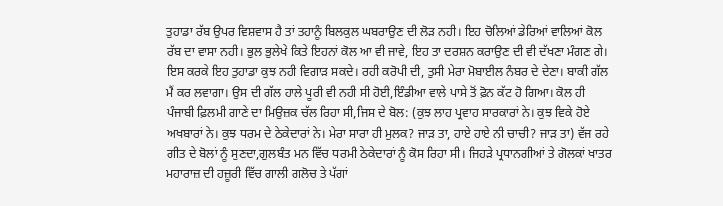ਤੁਹਾਡਾ ਰੱਬ ਉਪਰ ਵਿਸ਼ਵਾਸ ਹੈ ਤਾਂ ਤਹਾਨੂੰ ਬਿਲਕੁਲ ਘਬਰਾਉਣ ਦੀ ਲੋੜ ਨਹੀ। ਇਹ ਚੋਲਿਆਂ ਡੇਰਿਆਂ ਵਾਲਿਆਂ ਕੋਲ ਰੱਬ ਦਾ ਵਾਸਾ ਨਹੀ। ਭੁਲ ਭੁਲੇਖੇ ਕਿਤੇ ਇਹਨਾਂ ਕੋਲ ਆ ਵੀ ਜਾਵੇ, ਇਹ ਤਾ ਦਰਸ਼ਨ ਕਰਾਉਣ ਦੀ ਵੀ ਦੱਖਣਾ ਮੰਗਣ ਗੇ। ਇਸ ਕਰਕੇ ਇਹ ਤੁਹਾਡਾ ਕੁਝ ਨਹੀ ਵਿਗਾੜ ਸਕਦੇ। ਰਹੀ ਕਰੋਪੀ ਦੀ, ਤੁਸੀ ਮੇਰਾ ਮੋਬਾਈਲ ਨੰਬਰ ਦੇ ਦੇਣਾ। ਬਾਕੀ ਗੱਲ ਮੈਂ ਕਰ ਲਵਾਗਾ। ਉਸ ਦੀ ਗੱਲ ਹਾਲੇ ਪੂਰੀ ਵੀ ਨਹੀ ਸੀ ਹੋਈ,ਇੰਡੀਆ ਵਾਲੇ ਪਾਸੇ ਤੋਂ ਫ਼ੋਨ ਕੱਟ ਹੋ ਗਿਆ। ਕੋਲ ਹੀ ਪੰਜਾਬੀ ਫ਼ਿਲਮੀ ਗਾਣੇ ਦਾ ਮਿਉਜ਼ਕ ਚੱਲ ਰਿਹਾ ਸੀ,ਜਿਸ ਦੇ ਬੋਲ: (ਕੁਝ ਲਾਹ ਪ੍ਰਵਾਹ ਸਾਰਕਾਰਾਂ ਨੇ। ਕੁਝ ਵਿਕੇ ਹੋਏ ਅਖਬਾਰਾਂ ਨੇ। ਕੁਝ ਧਰਮ ਦੇ ਠੇਕੇਦਾਰਾਂ ਨੇ। ਮੇਰਾ ਸਾਰਾ ਹੀ ਮੁਲਕ? ਜਾੜ ਤਾ, ਹਾਏ ਹਾਏ ਨੀ ਚਾਚੀ? ਜਾੜ ਤਾ) ਵੱਜ ਰਹੇ ਗੀਤ ਦੇ ਬੋਲਾਂ ਨੂੰ ਸੁਣਦਾ,ਗੁਲਬੰਤ ਮਨ ਵਿੱਚ ਧਰਮੀ ਠੇਕੇਦਾਰਾਂ ਨੂੰ ਕੋਸ ਰਿਹਾ ਸੀ। ਜਿਹੜੇ ਪ੍ਰਧਾਨਗੀਆਂ ਤੇ ਗੋਲਕਾਂ ਖਾਤਰ ਮਹਾਰਾਜ਼ ਦੀ ਹਜ਼ੂਰੀ ਵਿੱਚ ਗਾਲੀ ਗਲੋਚ ਤੇ ਪੱਗਾਂ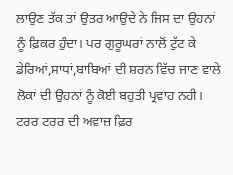ਲਾਉਣ ਤੱਕ ਤਾਂ ਉਤਰ ਆਉਦੇ ਨੇ ਜਿਸ ਦਾ ਉਹਨਾਂ ਨੂੰ ਫ਼ਿਕਰ ਹੁੰਦਾ। ਪਰ ਗੁਰੂਘਰਾਂ ਨਾਲੋਂ ਟੁੱਟ ਕੇ ਡੇਰਿਆਂ,ਸਾਧਾਂ,ਬਾਬਿਆਂ ਦੀ ਸ਼ਰਨ ਵਿੱਚ ਜਾਣ ਵਾਲੇ ਲੋਕਾਂ ਦੀ ਉਹਨਾਂ ਨੂੰ ਕੋਈ ਬਹੁਤੀ ਪ੍ਰਵਾਹ ਨਹੀ। ਟਰਰ ਟਰਰ ਦੀ ਅਵਾਜ਼ ਫ਼ਿਰ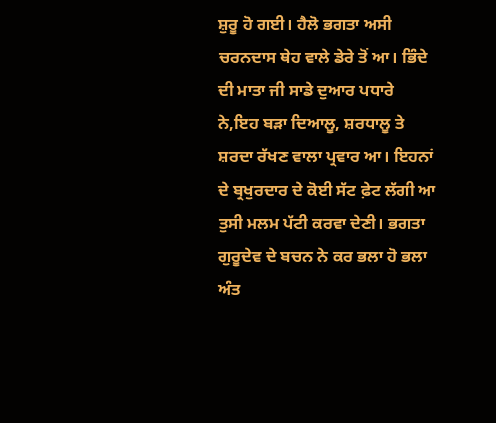ਸ਼ੁਰੂ ਹੋ ਗਈ। ਹੈਲੋ ਭਗਤਾ ਅਸੀ ਚਰਨਦਾਸ ਥੇਹ ਵਾਲੇ ਡੇਰੇ ਤੋਂ ਆ। ਭਿੰਦੇ ਦੀ ਮਾਤਾ ਜੀ ਸਾਡੇ ਦੁਆਰ ਪਧਾਰੇ ਨੇ,ਇਹ ਬੜਾ ਦਿਆਲੂ, ਸ਼ਰਧਾਲੂ ਤੇ ਸ਼ਰਦਾ ਰੱਖਣ ਵਾਲਾ ਪ੍ਰਵਾਰ ਆ। ਇਹਨਾਂ ਦੇ ਬ੍ਰਖੁਰਦਾਰ ਦੇ ਕੋਈ ਸੱਟ ਫ਼ੇਟ ਲੱਗੀ ਆ ਤੁਸੀ ਮਲਮ ਪੱਟੀ ਕਰਵਾ ਦੇਣੀ। ਭਗਤਾ ਗੁਰੂਦੇਵ ਦੇ ਬਚਨ ਨੇ ਕਰ ਭਲਾ ਹੋ ਭਲਾ ਅੰਤ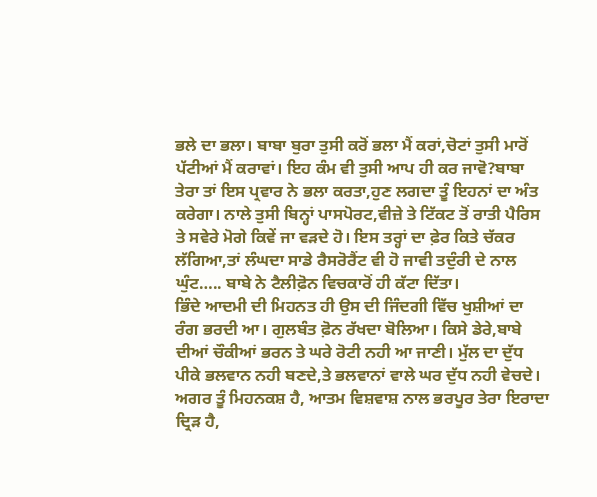ਭਲੇ ਦਾ ਭਲਾ। ਬਾਬਾ ਬੁਰਾ ਤੁਸੀ ਕਰੋਂ ਭਲਾ ਮੈਂ ਕਰਾਂ,ਚੋਟਾਂ ਤੁਸੀ ਮਾਰੋਂ ਪੱਟੀਆਂ ਮੈਂ ਕਰਾਵਾਂ। ਇਹ ਕੰਮ ਵੀ ਤੁਸੀ ਆਪ ਹੀ ਕਰ ਜਾਵੋ?ਬਾਬਾ ਤੇਰਾ ਤਾਂ ਇਸ ਪ੍ਰਵਾਰ ਨੇ ਭਲਾ ਕਰਤਾ,ਹੁਣ ਲਗਦਾ ਤੂੰ ਇਹਨਾਂ ਦਾ ਅੰਤ ਕਰੇਗਾ। ਨਾਲੇ ਤੁਸੀ ਬਿਨ੍ਹਾਂ ਪਾਸਪੋਰਟ,ਵੀਜ਼ੇ ਤੇ ਟਿੱਕਟ ਤੋਂ ਰਾਤੀ ਪੈਰਿਸ ਤੇ ਸਵੇਰੇ ਮੋਗੇ ਕਿਵੇਂ ਜਾ ਵੜਦੇ ਹੋ। ਇਸ ਤਰ੍ਹਾਂ ਦਾ ਫ਼ੇਰ ਕਿਤੇ ਚੱਕਰ ਲੱਗਿਆ,ਤਾਂ ਲੰਘਦਾ ਸਾਡੇ ਰੈਸਰੋਰੈਂਟ ਵੀ ਹੋ ਜਾਵੀ ਤਦੁੰਰੀ ਦੇ ਨਾਲ ਘੁੰਟ….. ਬਾਬੇ ਨੇ ਟੈਲੀਫ਼ੋਨ ਵਿਚਕਾਰੋਂ ਹੀ ਕੱਟਾ ਦਿੱਤਾ।
ਭਿੰਦੇ ਆਦਮੀ ਦੀ ਮਿਹਨਤ ਹੀ ਉਸ ਦੀ ਜਿੰਦਗੀ ਵਿੱਚ ਖੁਸ਼ੀਆਂ ਦਾ ਰੰਗ ਭਰਦੀ ਆ। ਗੁਲਬੰਤ ਫ਼ੋਨ ਰੱਖਦਾ ਬੋਲਿਆ। ਕਿਸੇ ਡੇਰੇ,ਬਾਬੇ ਦੀਆਂ ਚੌਕੀਆਂ ਭਰਨ ਤੇ ਘਰੇ ਰੋਟੀ ਨਹੀ ਆ ਜਾਣੀ। ਮੁੱਲ ਦਾ ਦੁੱਧ ਪੀਕੇ ਭਲਵਾਨ ਨਹੀ ਬਣਦੇ,ਤੇ ਭਲਵਾਨਾਂ ਵਾਲੇ ਘਰ ਦੁੱਧ ਨਹੀ ਵੇਚਦੇ। ਅਗਰ ਤੂੰ ਮਿਹਨਕਸ਼ ਹੈ, ਆਤਮ ਵਿਸ਼ਵਾਸ਼ ਨਾਲ ਭਰਪੂਰ ਤੇਰਾ ਇਰਾਦਾ ਦ੍ਰਿੜ ਹੈ,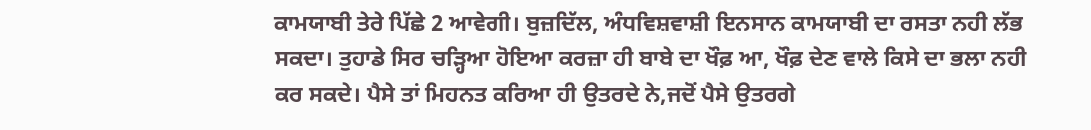ਕਾਮਯਾਬੀ ਤੇਰੇ ਪਿੱਛੇ 2 ਆਵੇਗੀ। ਬੁਜ਼ਦਿੱਲ, ਅੰਧਵਿਸ਼ਵਾਸ਼ੀ ਇਨਸਾਨ ਕਾਮਯਾਬੀ ਦਾ ਰਸਤਾ ਨਹੀ ਲੱਭ ਸਕਦਾ। ਤੁਹਾਡੇ ਸਿਰ ਚੜ੍ਹਿਆ ਹੋਇਆ ਕਰਜ਼ਾ ਹੀ ਬਾਬੇ ਦਾ ਖੌਫ਼ ਆ, ਖੌਫ਼ ਦੇਣ ਵਾਲੇ ਕਿਸੇ ਦਾ ਭਲਾ ਨਹੀ ਕਰ ਸਕਦੇ। ਪੈਸੇ ਤਾਂ ਮਿਹਨਤ ਕਰਿਆ ਹੀ ਉਤਰਦੇ ਨੇ,ਜਦੋਂ ਪੈਸੇ ਉਤਰਗੇ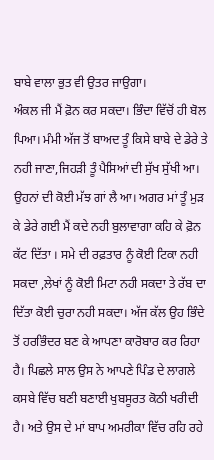ਬਾਬੇ ਵਾਲਾ ਭੁਤ ਵੀ ਉਤਰ ਜਾਉਗਾ।
ਅੰਕਲ ਜੀ ਮੈਂ ਫ਼ੋਨ ਕਰ ਸਕਦਾ। ਭਿੰਦਾ ਵਿੱਚੋਂ ਹੀ ਬੋਲ ਪਿਆ। ਮੰਮੀ ਅੱਜ ਤੋਂ ਬਾਅਦ ਤੂੰ ਕਿਸੇ ਬਾਬੇ ਦੇ ਡੇਰੇ ਤੇ ਨਹੀ ਜਾਣਾ,ਜਿਹੜੀ ਤੂੰ ਪੈਸਿਆਂ ਦੀ ਸੁੱਖ ਸੁੱਖੀ ਆ। ਉਹਨਾਂ ਦੀ ਕੋਈ ਮੱਝ ਗਾਂ ਲੈ ਆ। ਅਗਰ ਮਾਂ ਤੂੰ ਮੁੜ ਕੇ ਡੇਰੇ ਗਈ ਮੈਂ ਕਦੇ ਨਹੀ ਬੁਲਾਵਾਗਾ ਕਹਿ ਕੇ ਫ਼ੋਨ ਕੱਟ ਦਿੱਤਾ । ਸਮੇ ਦੀ ਰਫ਼ਤਾਰ ਨੂੰ ਕੋਈ ਟਿਕਾ ਨਹੀ ਸਕਦਾ ,ਲੇਖਾਂ ਨੂੰ ਕੋਈ ਮਿਟਾ ਨਹੀ ਸਕਦਾ ਤੇ ਰੱਬ ਦਾ ਦਿੱਤਾ ਕੋਈ ਚੁਰਾ ਨਹੀ ਸਕਦਾ। ਅੱਜ ਕੱਲ ਉਹ ਭਿੰਦੇ ਤੋਂ ਹਰਭਿੰਦਰ ਬਣ ਕੇ ਆਪਣਾ ਕਾਰੋਬਾਰ ਕਰ ਰਿਹਾ ਹੈ। ਪਿਛਲੇ ਸਾਲ ਉਸ ਨੇ ਆਪਣੇ ਪਿੰਡ ਦੇ ਲਾਗਲੇ ਕਸਬੇ ਵਿੱਚ ਬਣੀ ਬਣਾਈ ਖੁਬਸੂਰਤ ਕੋਠੀ ਖਰੀਦੀ ਹੈ। ਅਤੇ ਉਸ ਦੇ ਮਾਂ ਬਾਪ ਅਮਰੀਕਾ ਵਿੱਚ ਰਹਿ ਰਹੇ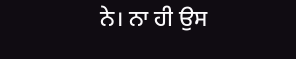ਨੇ। ਨਾ ਹੀ ਉਸ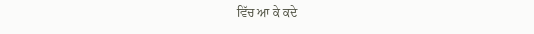ਵਿੱਚ ਆ ਕੇ ਕਦੇ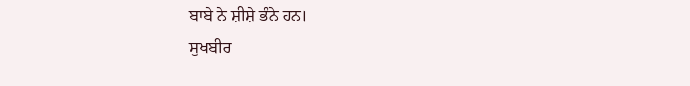ਬਾਬੇ ਨੇ ਸ਼ੀਸ਼ੇ ਭੰਨੇ ਹਨ।
ਸੁਖਬੀਰ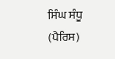ਸਿੰਘ ਸੰਧੂ
(ਪੈਰਿਸ)